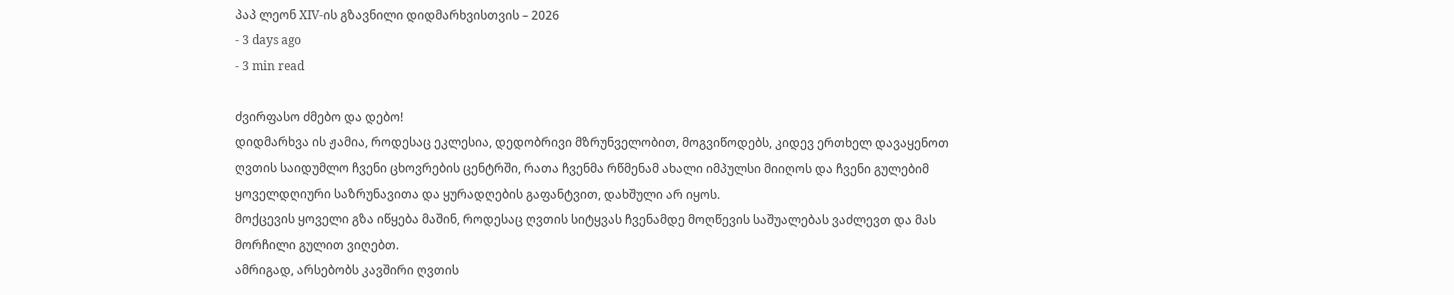პაპ ლეონ XIV-ის გზავნილი დიდმარხვისთვის – 2026
- 3 days ago
- 3 min read

ძვირფასო ძმებო და დებო!
დიდმარხვა ის ჟამია, როდესაც ეკლესია, დედობრივი მზრუნველობით, მოგვიწოდებს, კიდევ ერთხელ დავაყენოთ ღვთის საიდუმლო ჩვენი ცხოვრების ცენტრში, რათა ჩვენმა რწმენამ ახალი იმპულსი მიიღოს და ჩვენი გულებიმ ყოველდღიური საზრუნავითა და ყურადღების გაფანტვით, დახშული არ იყოს.
მოქცევის ყოველი გზა იწყება მაშინ, როდესაც ღვთის სიტყვას ჩვენამდე მოღწევის საშუალებას ვაძლევთ და მას მორჩილი გულით ვიღებთ.
ამრიგად, არსებობს კავშირი ღვთის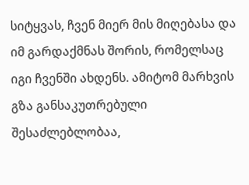სიტყვას, ჩვენ მიერ მის მიღებასა და იმ გარდაქმნას შორის, რომელსაც იგი ჩვენში ახდენს. ამიტომ მარხვის გზა განსაკუთრებული შესაძლებლობაა,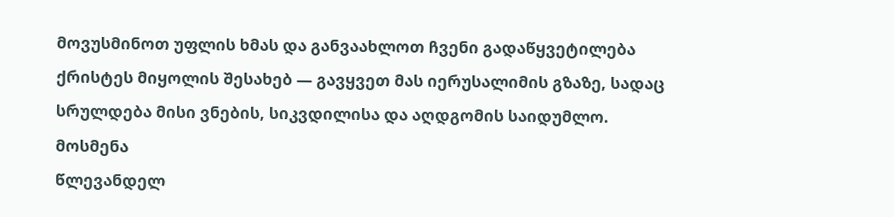მოვუსმინოთ უფლის ხმას და განვაახლოთ ჩვენი გადაწყვეტილება ქრისტეს მიყოლის შესახებ — გავყვეთ მას იერუსალიმის გზაზე, სადაც სრულდება მისი ვნების, სიკვდილისა და აღდგომის საიდუმლო.
მოსმენა
წლევანდელ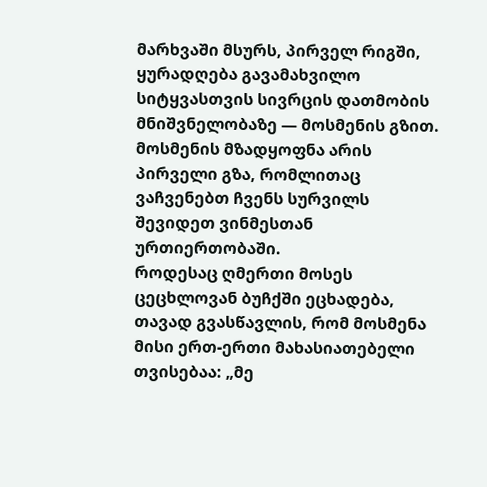მარხვაში მსურს, პირველ რიგში, ყურადღება გავამახვილო სიტყვასთვის სივრცის დათმობის მნიშვნელობაზე — მოსმენის გზით. მოსმენის მზადყოფნა არის პირველი გზა, რომლითაც ვაჩვენებთ ჩვენს სურვილს შევიდეთ ვინმესთან ურთიერთობაში.
როდესაც ღმერთი მოსეს ცეცხლოვან ბუჩქში ეცხადება, თავად გვასწავლის, რომ მოსმენა მისი ერთ-ერთი მახასიათებელი თვისებაა: „მე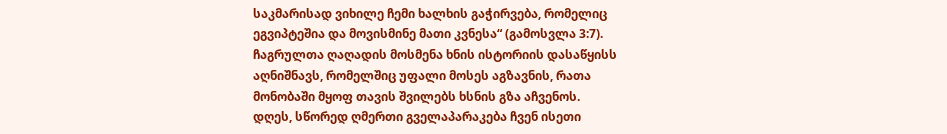საკმარისად ვიხილე ჩემი ხალხის გაჭირვება, რომელიც ეგვიპტეშია და მოვისმინე მათი კვნესა“ (გამოსვლა 3:7). ჩაგრულთა ღაღადის მოსმენა ხნის ისტორიის დასაწყისს აღნიშნავს, რომელშიც უფალი მოსეს აგზავნის, რათა მონობაში მყოფ თავის შვილებს ხსნის გზა აჩვენოს.
დღეს, სწორედ ღმერთი გველაპარაკება ჩვენ ისეთი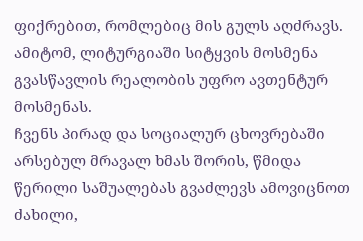ფიქრებით, რომლებიც მის გულს აღძრავს. ამიტომ, ლიტურგიაში სიტყვის მოსმენა გვასწავლის რეალობის უფრო ავთენტურ მოსმენას.
ჩვენს პირად და სოციალურ ცხოვრებაში არსებულ მრავალ ხმას შორის, წმიდა წერილი საშუალებას გვაძლევს ამოვიცნოთ ძახილი,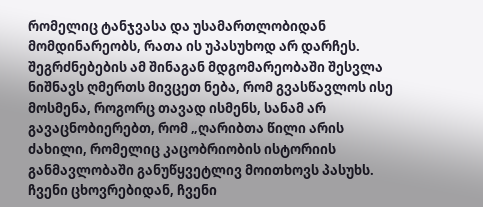რომელიც ტანჯვასა და უსამართლობიდან მომდინარეობს, რათა ის უპასუხოდ არ დარჩეს. შეგრძნებების ამ შინაგან მდგომარეობაში შესვლა ნიშნავს ღმერთს მივცეთ ნება, რომ გვასწავლოს ისე მოსმენა, როგორც თავად ისმენს, სანამ არ გავაცნობიერებთ, რომ „ღარიბთა წილი არის ძახილი, რომელიც კაცობრიობის ისტორიის განმავლობაში განუწყვეტლივ მოითხოვს პასუხს. ჩვენი ცხოვრებიდან, ჩვენი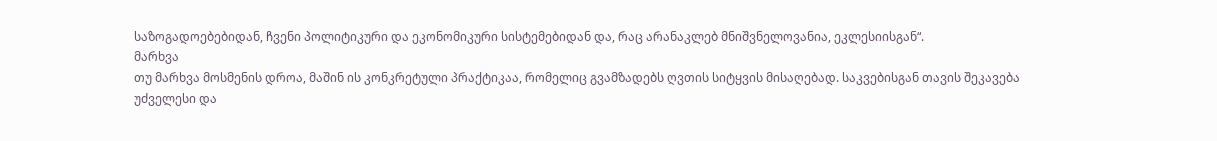საზოგადოებებიდან, ჩვენი პოლიტიკური და ეკონომიკური სისტემებიდან და, რაც არანაკლებ მნიშვნელოვანია, ეკლესიისგან“.
მარხვა
თუ მარხვა მოსმენის დროა, მაშინ ის კონკრეტული პრაქტიკაა, რომელიც გვამზადებს ღვთის სიტყვის მისაღებად. საკვებისგან თავის შეკავება უძველესი და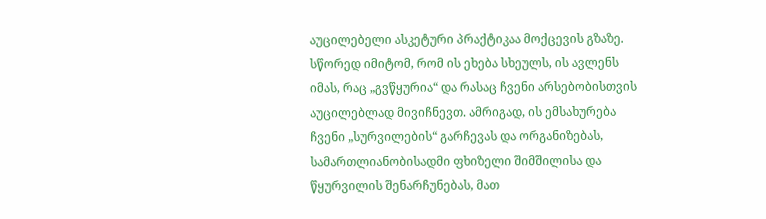აუცილებელი ასკეტური პრაქტიკაა მოქცევის გზაზე. სწორედ იმიტომ, რომ ის ეხება სხეულს, ის ავლენს იმას, რაც „გვწყურია“ და რასაც ჩვენი არსებობისთვის აუცილებლად მივიჩნევთ. ამრიგად, ის ემსახურება ჩვენი „სურვილების“ გარჩევას და ორგანიზებას, სამართლიანობისადმი ფხიზელი შიმშილისა და წყურვილის შენარჩუნებას, მათ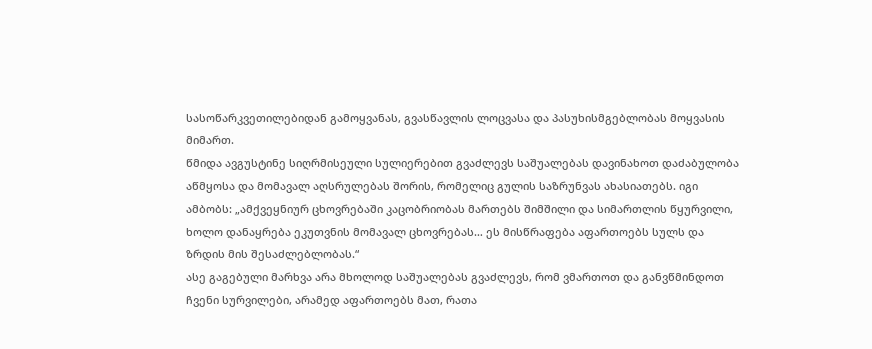სასოწარკვეთილებიდან გამოყვანას, გვასწავლის ლოცვასა და პასუხისმგებლობას მოყვასის მიმართ.
წმიდა ავგუსტინე სიღრმისეული სულიერებით გვაძლევს საშუალებას დავინახოთ დაძაბულობა აწმყოსა და მომავალ აღსრულებას შორის, რომელიც გულის საზრუნვას ახასიათებს. იგი ამბობს: „ამქვეყნიურ ცხოვრებაში კაცობრიობას მართებს შიმშილი და სიმართლის წყურვილი, ხოლო დანაყრება ეკუთვნის მომავალ ცხოვრებას… ეს მისწრაფება აფართოებს სულს და ზრდის მის შესაძლებლობას.“
ასე გაგებული მარხვა არა მხოლოდ საშუალებას გვაძლევს, რომ ვმართოთ და განვწმინდოთ ჩვენი სურვილები, არამედ აფართოებს მათ, რათა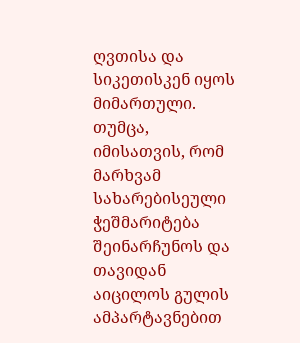ღვთისა და სიკეთისკენ იყოს მიმართული.
თუმცა, იმისათვის, რომ მარხვამ სახარებისეული ჭეშმარიტება შეინარჩუნოს და თავიდან აიცილოს გულის ამპარტავნებით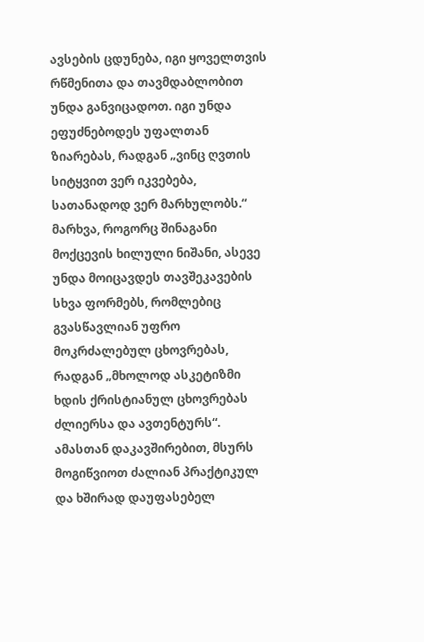ავსების ცდუნება, იგი ყოველთვის რწმენითა და თავმდაბლობით უნდა განვიცადოთ. იგი უნდა ეფუძნებოდეს უფალთან ზიარებას, რადგან „ვინც ღვთის სიტყვით ვერ იკვებება, სათანადოდ ვერ მარხულობს.“
მარხვა, როგორც შინაგანი მოქცევის ხილული ნიშანი, ასევე უნდა მოიცავდეს თავშეკავების სხვა ფორმებს, რომლებიც გვასწავლიან უფრო მოკრძალებულ ცხოვრებას, რადგან „მხოლოდ ასკეტიზმი ხდის ქრისტიანულ ცხოვრებას ძლიერსა და ავთენტურს“.
ამასთან დაკავშირებით, მსურს მოგიწვიოთ ძალიან პრაქტიკულ და ხშირად დაუფასებელ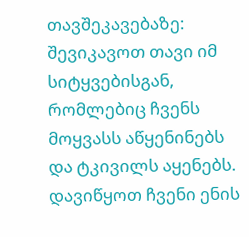თავშეკავებაზე: შევიკავოთ თავი იმ სიტყვებისგან, რომლებიც ჩვენს მოყვასს აწყენინებს და ტკივილს აყენებს. დავიწყოთ ჩვენი ენის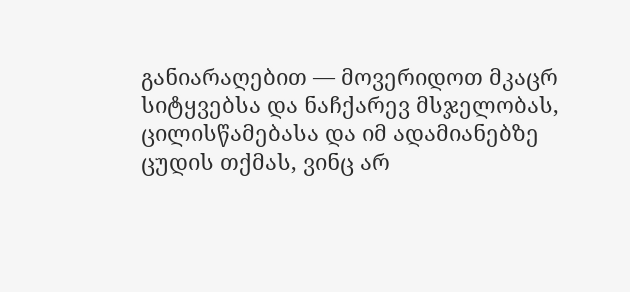განიარაღებით — მოვერიდოთ მკაცრ სიტყვებსა და ნაჩქარევ მსჯელობას, ცილისწამებასა და იმ ადამიანებზე ცუდის თქმას, ვინც არ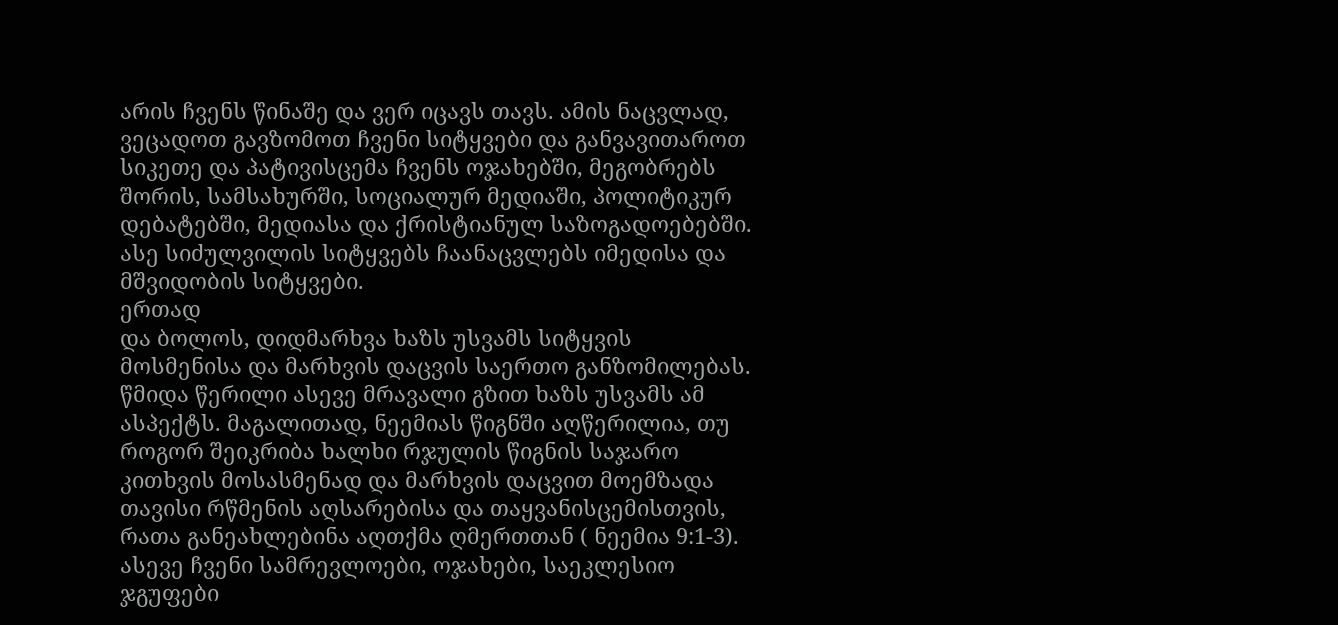არის ჩვენს წინაშე და ვერ იცავს თავს. ამის ნაცვლად, ვეცადოთ გავზომოთ ჩვენი სიტყვები და განვავითაროთ სიკეთე და პატივისცემა ჩვენს ოჯახებში, მეგობრებს შორის, სამსახურში, სოციალურ მედიაში, პოლიტიკურ დებატებში, მედიასა და ქრისტიანულ საზოგადოებებში. ასე სიძულვილის სიტყვებს ჩაანაცვლებს იმედისა და მშვიდობის სიტყვები.
ერთად
და ბოლოს, დიდმარხვა ხაზს უსვამს სიტყვის მოსმენისა და მარხვის დაცვის საერთო განზომილებას. წმიდა წერილი ასევე მრავალი გზით ხაზს უსვამს ამ ასპექტს. მაგალითად, ნეემიას წიგნში აღწერილია, თუ როგორ შეიკრიბა ხალხი რჯულის წიგნის საჯარო კითხვის მოსასმენად და მარხვის დაცვით მოემზადა თავისი რწმენის აღსარებისა და თაყვანისცემისთვის, რათა განეახლებინა აღთქმა ღმერთთან ( ნეემია 9:1-3).
ასევე ჩვენი სამრევლოები, ოჯახები, საეკლესიო ჯგუფები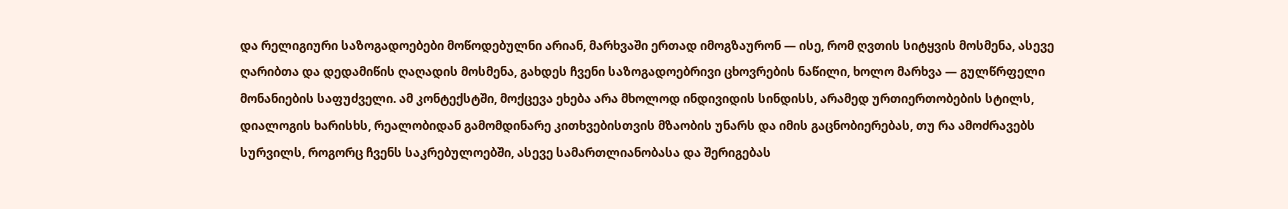და რელიგიური საზოგადოებები მოწოდებულნი არიან, მარხვაში ერთად იმოგზაურონ — ისე, რომ ღვთის სიტყვის მოსმენა, ასევე ღარიბთა და დედამიწის ღაღადის მოსმენა, გახდეს ჩვენი საზოგადოებრივი ცხოვრების ნაწილი, ხოლო მარხვა — გულწრფელი მონანიების საფუძველი. ამ კონტექსტში, მოქცევა ეხება არა მხოლოდ ინდივიდის სინდისს, არამედ ურთიერთობების სტილს, დიალოგის ხარისხს, რეალობიდან გამომდინარე კითხვებისთვის მზაობის უნარს და იმის გაცნობიერებას, თუ რა ამოძრავებს სურვილს, როგორც ჩვენს საკრებულოებში, ასევე სამართლიანობასა და შერიგებას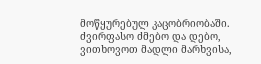მოწყურებულ კაცობრიობაში.
ძვირფასო ძმებო და დებო, ვითხოვოთ მადლი მარხვისა,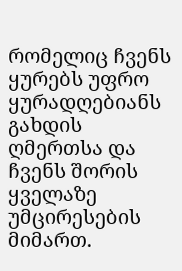რომელიც ჩვენს ყურებს უფრო ყურადღებიანს გახდის ღმერთსა და ჩვენს შორის ყველაზე უმცირესების მიმართ.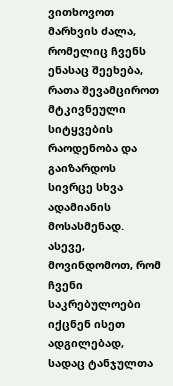ვითხოვოთ მარხვის ძალა, რომელიც ჩვენს ენასაც შეეხება, რათა შევამციროთ მტკივნეული სიტყვების რაოდენობა და გაიზარდოს სივრცე სხვა ადამიანის მოსასმენად. ასევე, მოვინდომოთ, რომ ჩვენი საკრებულოები იქცნენ ისეთ ადგილებად, სადაც ტანჯულთა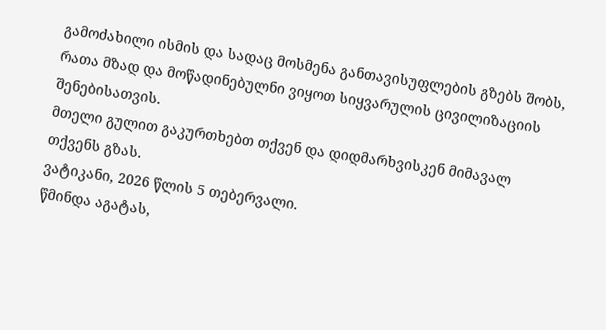გამოძახილი ისმის და სადაც მოსმენა განთავისუფლების გზებს შობს, რათა მზად და მოწადინებულნი ვიყოთ სიყვარულის ცივილიზაციის შენებისათვის.
მთელი გულით გაკურთხებთ თქვენ და დიდმარხვისკენ მიმავალ თქვენს გზას.
ვატიკანი, 2026 წლის 5 თებერვალი.
წმინდა აგატას,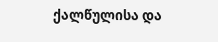ქალწულისა და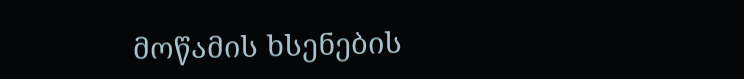მოწამის ხსენების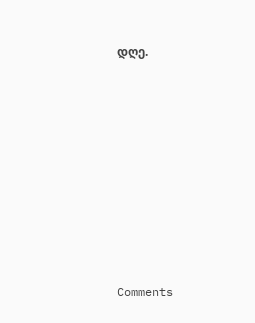დღე.









Comments